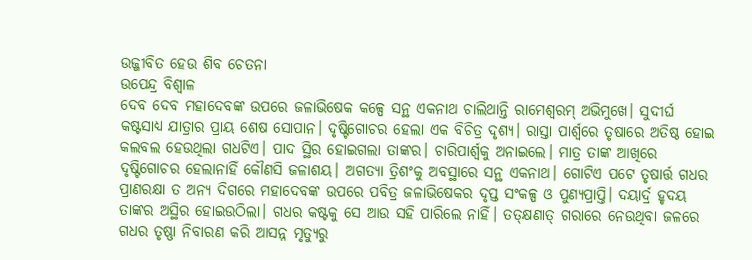ଉଜ୍ଜୀବିତ ହେଉ ଶିବ ଚେତନା
ଉପେନ୍ଦ୍ର ବିଶ୍ବାଳ
ଦେବ ଦେବ ମହାଦେବଙ୍କ ଉପରେ ଜଳାଭିଷେକ କଳ୍ପେ ସନ୍ଥ ଏକନାଥ ଚାଲିଥାନ୍ତି ରାମେଶ୍ୱରମ୍ ଅଭିମୁଖେ। ସୁଦୀର୍ଘ କଷ୍ଟସାଧ୍ୟ ଯାତ୍ରାର ପ୍ରାୟ ଶେଷ ସୋପାନ। ଦୃଷ୍ଟିଗୋଚର ହେଲା ଏକ ବିଚିତ୍ର ଦୃଶ୍ୟ। ରାସ୍ତା ପାର୍ଶ୍ବରେ ତୃଷାରେ ଅତିଷ୍ଠ ହୋଇ କଲବଲ ହେଉଥିଲା ଗଧଟିଏ। ପାଦ ସ୍ଥିର ହୋଇଗଲା ତାଙ୍କର। ଚାରିପାର୍ଶ୍ବକୁ ଅନାଇଲେ। ମାତ୍ର ତାଙ୍କ ଆଖିରେ ଦୃଷ୍ଟିଗୋଚର ହେଲାନାହିଁ କୌଣସି ଜଳାଶୟ। ଅଗତ୍ୟା ତ୍ରିଶଂକୁ ଅବସ୍ଥାରେ ସନ୍ଥ ଏକନାଥ। ଗୋଟିଏ ପଟେ ତୃଷାର୍ତ୍ତ ଗଧର ପ୍ରାଣରକ୍ଷା ତ ଅନ୍ୟ ଦିଗରେ ମହାଦେବଙ୍କ ଉପରେ ପବିତ୍ର ଜଳାଭିଷେକର ଦୃପ୍ତ ସଂକଳ୍ପ ଓ ପୁଣ୍ୟପ୍ରାପ୍ତି। ଦୟାର୍ଦ୍ର ହୃଦୟ ତାଙ୍କର ଅସ୍ଥିର ହୋଇଉଠିଲା। ଗଧର କଷ୍ଟକୁ ସେ ଆଉ ସହି ପାରିଲେ ନାହିଁ। ତତ୍କ୍ଷଣାତ୍ ଗରାରେ ନେଉଥିବା ଜଳରେ ଗଧର ତୃଷ୍ଣା ନିବାରଣ କରି ଆସନ୍ନ ମୃତ୍ୟୁରୁ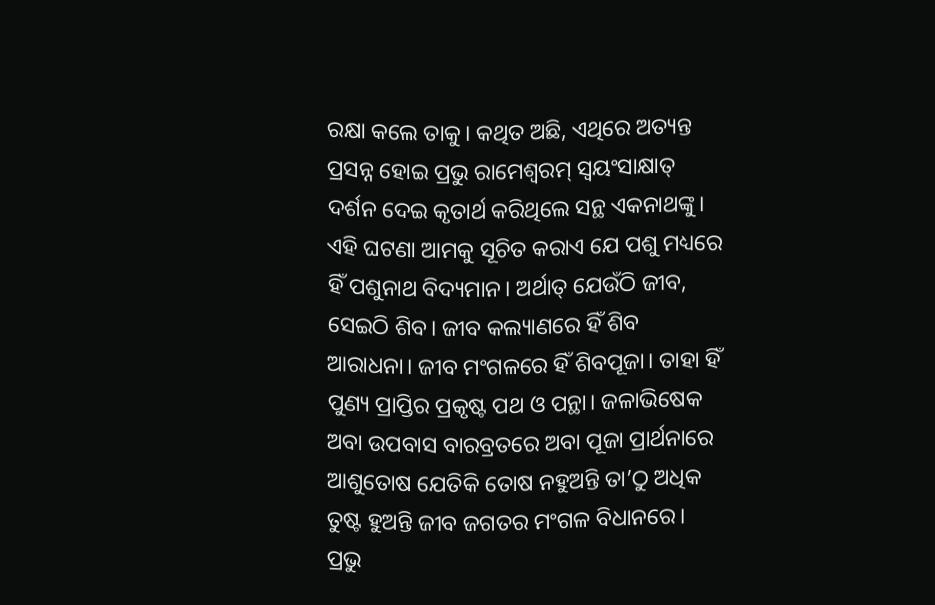ରକ୍ଷା କଲେ ତାକୁ। କଥିତ ଅଛି, ଏଥିରେ ଅତ୍ୟନ୍ତ ପ୍ରସନ୍ନ ହୋଇ ପ୍ରଭୁ ରାମେଶ୍ୱରମ୍ ସ୍ୱୟଂସାକ୍ଷାତ୍ ଦର୍ଶନ ଦେଇ କୃତାର୍ଥ କରିଥିଲେ ସନ୍ଥ ଏକନାଥଙ୍କୁ। ଏହି ଘଟଣା ଆମକୁ ସୂଚିତ କରାଏ ଯେ ପଶୁ ମଧ୍ୟରେ ହିଁ ପଶୁନାଥ ବିଦ୍ୟମାନ। ଅର୍ଥାତ୍ ଯେଉଁଠି ଜୀବ, ସେଇଠି ଶିବ। ଜୀବ କଲ୍ୟାଣରେ ହିଁ ଶିବ ଆରାଧନା। ଜୀବ ମଂଗଳରେ ହିଁ ଶିବପୂଜା। ତାହା ହିଁ ପୁଣ୍ୟ ପ୍ରାପ୍ତିର ପ୍ରକୃଷ୍ଟ ପଥ ଓ ପନ୍ଥା। ଜଳାଭିଷେକ ଅବା ଉପବାସ ବାରବ୍ରତରେ ଅବା ପୂଜା ପ୍ରାର୍ଥନାରେ ଆଶୁତୋଷ ଯେତିକି ତୋଷ ନହୁଅନ୍ତି ତା’ଠୁ ଅଧିକ ତୁଷ୍ଟ ହୁଅନ୍ତି ଜୀବ ଜଗତର ମଂଗଳ ବିଧାନରେ। ପ୍ରଭୁ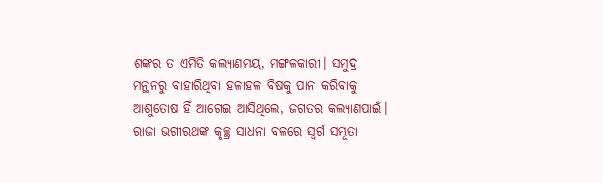ଶଙ୍କର ତ ଏମିତି କଲ୍ୟାଣମୟ, ମଙ୍ଗଳକାରୀ। ସମୁଦ୍ର ମନ୍ଥନରୁ ବାହାରିଥିବା ହଳାହଳ ବିଷକୁ ପାନ କରିବାକୁ ଆଶୁତୋଷ ହିଁ ଆଗେଇ ଆସିଥିଲେ, ଜଗତର କଲ୍ୟାଣପାଇଁ। ରାଜା ଭଗୀରଥଙ୍କ କୃଚ୍ଛ୍ର ସାଧନା ବଳରେ ସ୍ୱର୍ଗ ସମ୍ଭୂତା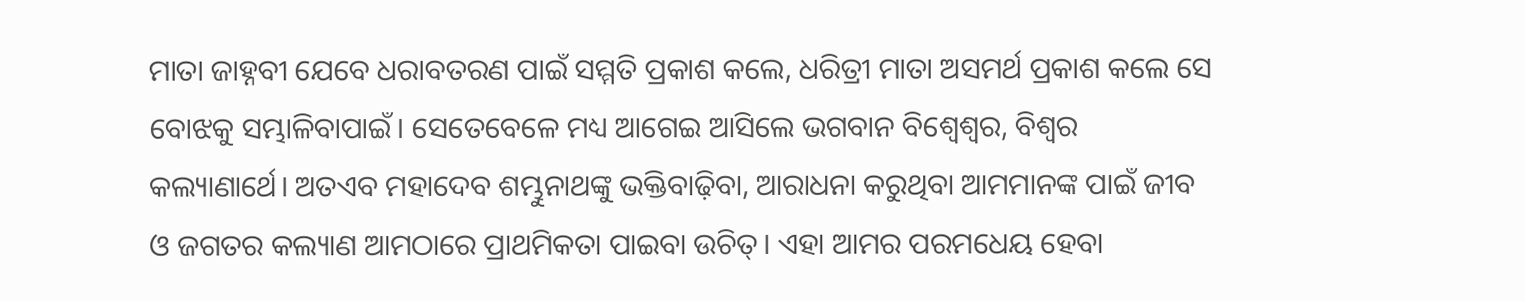ମାତା ଜାହ୍ନବୀ ଯେବେ ଧରାବତରଣ ପାଇଁ ସମ୍ମତି ପ୍ରକାଶ କଲେ, ଧରିତ୍ରୀ ମାତା ଅସମର୍ଥ ପ୍ରକାଶ କଲେ ସେ ବୋଝକୁ ସମ୍ଭାଳିବାପାଇଁ। ସେତେବେଳେ ମଧ୍ୟ ଆଗେଇ ଆସିଲେ ଭଗବାନ ବିଶ୍ୱେଶ୍ୱର, ବିଶ୍ୱର କଲ୍ୟାଣାର୍ଥେ। ଅତଏବ ମହାଦେବ ଶମ୍ଭୁନାଥଙ୍କୁ ଭକ୍ତିବାଢ଼ିବା, ଆରାଧନା କରୁଥିବା ଆମମାନଙ୍କ ପାଇଁ ଜୀବ ଓ ଜଗତର କଲ୍ୟାଣ ଆମଠାରେ ପ୍ରାଥମିକତା ପାଇବା ଉଚିତ୍। ଏହା ଆମର ପରମଧେୟ ହେବା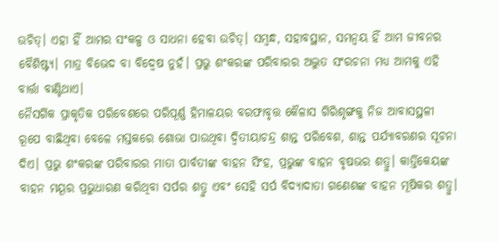ଉଚିତ୍। ଏହା ହିଁ ଆମର ସଂକଳ୍ପ ଓ ସାଧନା ହେବା ଉଚିତ୍। ସମ୍ବନ୍ଧ, ସହାବସ୍ଥାନ, ସମନ୍ୱୟ ହିଁ ଆମ ଜୀବନର ବୈଶିଷ୍ଟ୍ୟ। ମାତ୍ର ବିଭେଦ ବା ବିଦ୍ୱେଷ ନୁହଁ। ପ୍ରଭୁ ଶଂକରଙ୍କ ପରିବାରର ଅଦ୍ଭୁତ ସଂରଚନା ମଧ୍ୟ ଆମକୁ ଏହି ବାର୍ତ୍ତା ବାଣ୍ଟିଥାଏ।
ନୈସର୍ଗିକ ପ୍ରାକୃତିକ ପରିବେଶରେ ପରିପୂର୍ଣ୍ଣ ହିମାଳୟର ବରଫାବୃତ୍ତ କୈଳାସ ଗିରିଶୃଙ୍ଗକୁ ନିଜ ଆବାସସ୍ଥଳୀ ରୂପେ ବାଛିଥିବା ବେଳେ ମସ୍ତକରେ ଶୋଭା ପାଉଥିବା ଦ୍ୱିତୀୟାଚନ୍ଦ୍ର ଶାନ୍ତ ପରିବେଶ, ଶାନ୍ତ ପର୍ଯ୍ୟାବରଣର ସୂଚନା ଦିଏ। ପ୍ରଭୁ ଶଂକରଙ୍କ ପରିବାରର ମାତା ପାର୍ବତୀଙ୍କ ବାହନ ସିଂହ, ପ୍ରଭୁଙ୍କ ବାହନ ବୃଷଭର ଶତ୍ରୁ। କାର୍ତ୍ତିକେୟଙ୍କ ବାହନ ମୟୂର ପ୍ରଭୁଧାରଣ କରିଥିବା ସର୍ପର ଶତ୍ରୁ ଏବଂ ସେହି ସର୍ପ ବିଦ୍ୟାଦାତା ଗଣେଶଙ୍କ ବାହନ ମୂଷିକର ଶତ୍ରୁ।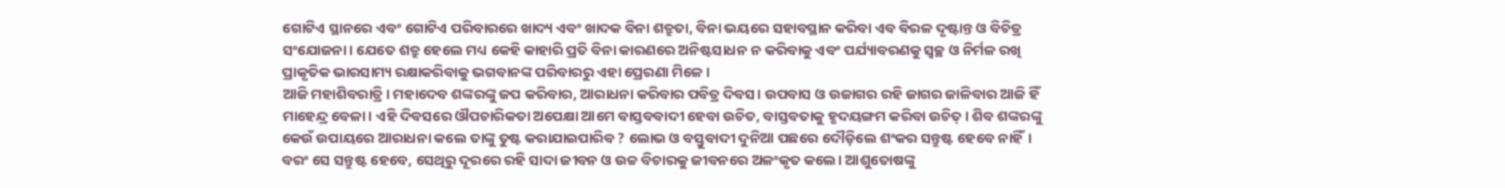ଗୋଟିଏ ସ୍ଥାନରେ ଏବଂ ଗୋଟିଏ ପରିବାରରେ ଖାଦ୍ୟ ଏବଂ ଖାଦକ ବିନା ଶତ୍ରୁତା, ବିନା ଭୟରେ ସହାବସ୍ଥାନ କରିବା ଏବ ବିରଳ ଦୃଷ୍ଟାନ୍ତ ଓ ବିଚିତ୍ର ସଂଯୋଜନା। ଯେତେ ଶତ୍ରୁ ହେଲେ ମଧ୍ୟ କେହି କାହାରି ପ୍ରତି ବିନା କାରଣରେ ଅନିଷ୍ଟସାଧନ ନ କରିବାକୁ ଏବଂ ପର୍ଯ୍ୟାବରଣକୁ ସ୍ୱଚ୍ଛ ଓ ନିର୍ମଳ ରଖି ପ୍ରାକୃତିକ ଭାରସାମ୍ୟ ରକ୍ଷାକରିବାକୁ ଭଗବାନଙ୍କ ପରିବାରରୁ ଏହା ପ୍ରେରଣା ମିଳେ।
ଆଜି ମହାଶିବରାତ୍ରି। ମହାଦେବ ଶଙ୍କରଙ୍କୁ ଜପ କରିବାର, ଆରାଧନା କରିବାର ପବିତ୍ର ଦିବସ। ଉପବାସ ଓ ଉଜାଗର ରହି ଜାଗର ଜାଳିବାର ଆଜି ହିଁ ମାହେନ୍ଦ୍ର ବେଳା। ଏହି ଦିବସରେ ଔପଚାରିକତା ଅପେକ୍ଷା ଆମେ ବାସ୍ତବବାଦୀ ହେବା ଉଚିତ, ବାସ୍ତବତାକୁ ହୃଦୟଙ୍ଗମ କରିବା ଉଚିତ୍। ଶିବ ଶଙ୍କରଙ୍କୁ କେଉଁ ଉପାୟରେ ଆରାଧନା କଲେ ତାଙ୍କୁ ତୁଷ୍ଟ କରାଯାଇପାରିବ ? ଲୋଭ ଓ ବସ୍ତୁବାଦୀ ଦୁନିଆ ପଛରେ ଦୌଡ଼ିଲେ ଶଂକର ସନ୍ତୁଷ୍ଟ ହେବେ ନାହିଁ। ବରଂ ସେ ସନ୍ତୁଷ୍ଟ ହେବେ, ସେଥିରୁ ଦୂରରେ ରହି ସାଦା ଜୀବନ ଓ ଉଚ୍ଚ ବିଚାରକୁ ଜୀବନରେ ଅଳଂକୃତ କଲେ। ଆଶୁତୋଷଙ୍କୁ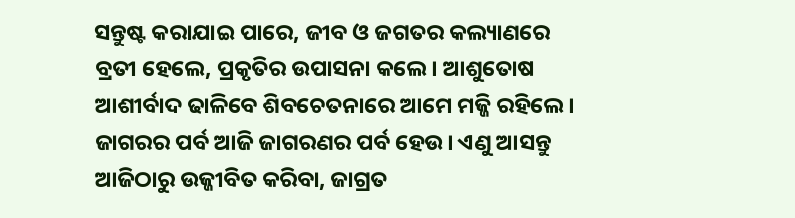ସନ୍ତୁଷ୍ଟ କରାଯାଇ ପାରେ, ଜୀବ ଓ ଜଗତର କଲ୍ୟାଣରେ ବ୍ରତୀ ହେଲେ, ପ୍ରକୃତିର ଉପାସନା କଲେ। ଆଶୁତୋଷ ଆଶୀର୍ବାଦ ଢାଳିବେ ଶିବଚେତନାରେ ଆମେ ମଜ୍ଜି ରହିଲେ। ଜାଗରର ପର୍ବ ଆଜି ଜାଗରଣର ପର୍ବ ହେଉ। ଏଣୁ ଆସନ୍ତୁ ଆଜିଠାରୁ ଉଜ୍ଜୀବିତ କରିବା, ଜାଗ୍ରତ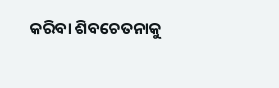କରିବା ଶିବଚେତନାକୁ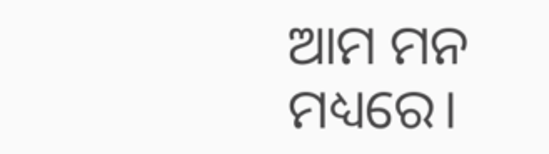ଆମ ମନ ମଧ୍ୟରେ।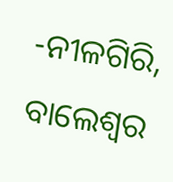-ନୀଳଗିରି, ବାଲେଶ୍ୱର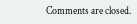Comments are closed.